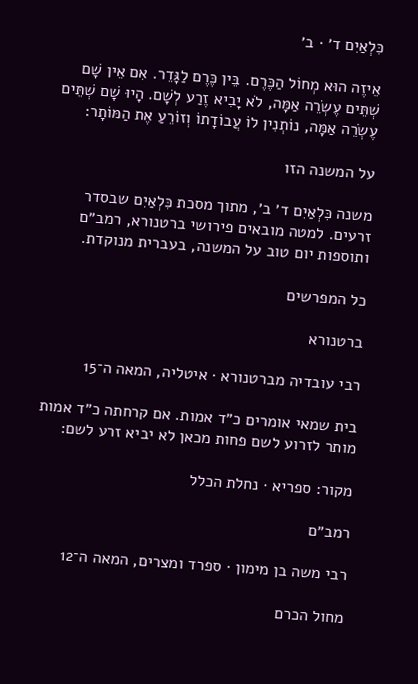כִּלְאַיִם ד׳ · ב׳

אֵיזֶה הוּא מְחוֹל הַכֶּרֶם. בֵּין כֶּרֶם לַגָּדֵר. אִם אֵין שָׁם שְׁתֵּים עֶשְׂרֵה אַמָּה, לֹא יָבִיא זֶרַע לְשָׁם. הָיוּ שָׁם שְׁתֵּים עֶשְׂרֵה אַמָּה, נוֹתְנִין לוֹ עֲבוֹדָתוֹ וְזוֹרֵעַ אֶת הַמּוֹתָר:

על המשנה הזו

משנה כִּלְאַיִם ד׳ ב׳, מתוך מסכת כִּלְאַיִם שבסדר זרעים. למטה מובאים פירושי ברטנורא, רמב״ם ותוספות יום טוב על המשנה, בעברית מנוקדת.

כל המפרשים

ברטנורא

רבי עובדיה מברטנורא · איטליה, המאה ה־15

בית שמאי אומרים כ״ד אמות. אם קרחתה כ״ד אמות מותר לזרוע לשם פחות מכאן לא יביא זרע לשם:

מקור: ספריא · נחלת הכלל

רמב״ם

רבי משה בן מימון · ספרד ומצרים, המאה ה־12

מחול הכרם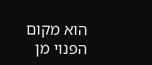הוא מקום הפנוי מן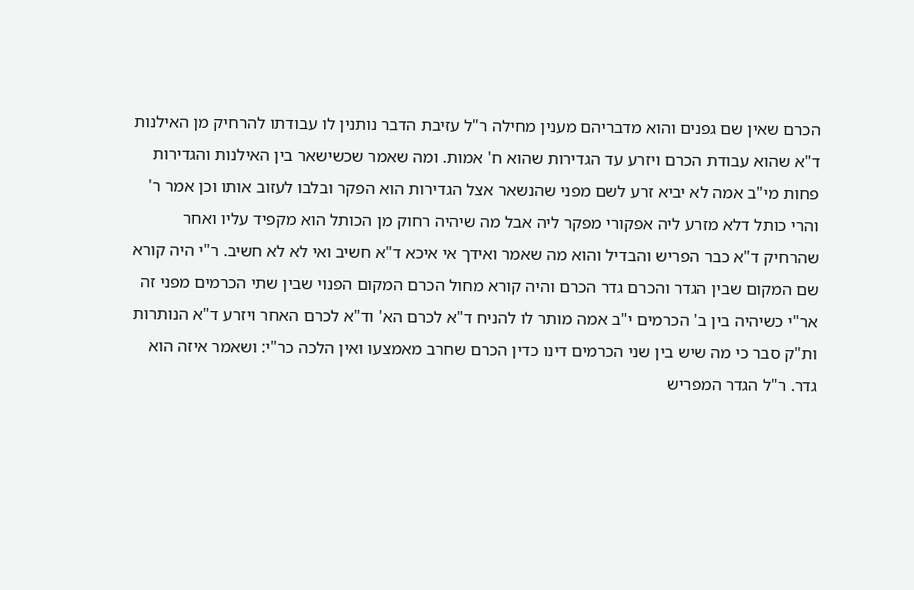הכרם שאין שם גפנים והוא מדבריהם מענין מחילה ר"ל עזיבת הדבר נותנין לו עבודתו להרחיק מן האילנות ד"א שהוא עבודת הכרם ויזרע עד הגדירות שהוא ח' אמות. ומה שאמר שכשישאר בין האילנות והגדירות פחות מי"ב אמה לא יביא זרע לשם מפני שהנשאר אצל הגדירות הוא הפקר ובלבו לעזוב אותו וכן אמר ר' והרי כותל דלא מזרע ליה אפקורי מפקר ליה אבל מה שיהיה רחוק מן הכותל הוא מקפיד עליו ואחר שהרחיק ד"א כבר הפריש והבדיל והוא מה שאמר ואידך אי איכא ד"א חשיב ואי לא לא חשיב. ר"י היה קורא שם המקום שבין הגדר והכרם גדר הכרם והיה קורא מחול הכרם המקום הפנוי שבין שתי הכרמים מפני זה אר"י כשיהיה בין ב' הכרמים י"ב אמה מותר לו להניח ד"א לכרם הא' וד"א לכרם האחר ויזרע ד"א הנותרות ות"ק סבר כי מה שיש בין שני הכרמים דינו כדין הכרם שחרב מאמצעו ואין הלכה כר"י: ושאמר איזה הוא גדר. ר"ל הגדר המפריש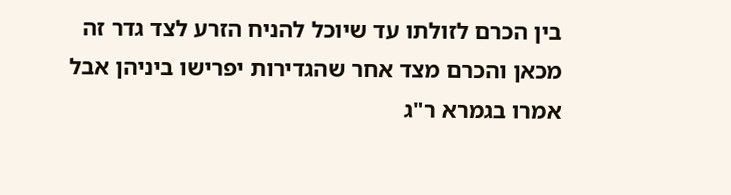בין הכרם לזולתו עד שיוכל להניח הזרע לצד גדר זה מכאן והכרם מצד אחר שהגדירות יפרישו ביניהן אבל אמרו בגמרא ר"ג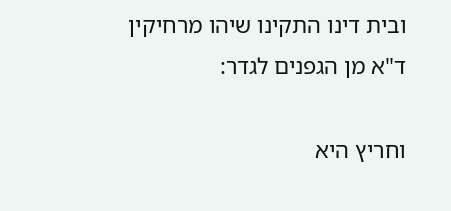ובית דינו התקינו שיהו מרחיקין ד"א מן הגפנים לגדר:

וחריץ היא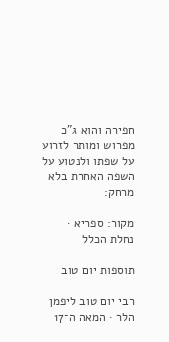חפירה והוא ג"כ מפרוש ומותר לזרוע על שפתו ולנטוע על השפה האחרת בלא מרחק:

מקור: ספריא · נחלת הכלל

תוספות יום טוב

רבי יום טוב ליפמן הלר · המאה ה־17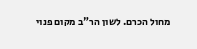מחול הכרם. לשון הר"ב מקום פנוי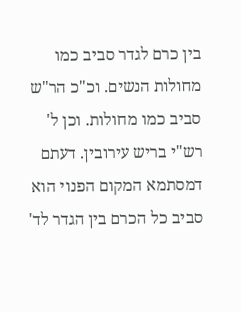בין כרם לגדר סביב כמו מחולות הנשים. וכ"כ הר"ש סביב כמו מחולות. וכן ל' רש"י בריש עירובין. דעתם דמסתמא המקום הפנוי הוא סביב כל הכרם בין הגדר לד'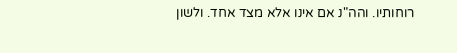רוחותיו. והה"נ אם אינו אלא מצד אחד. ולשון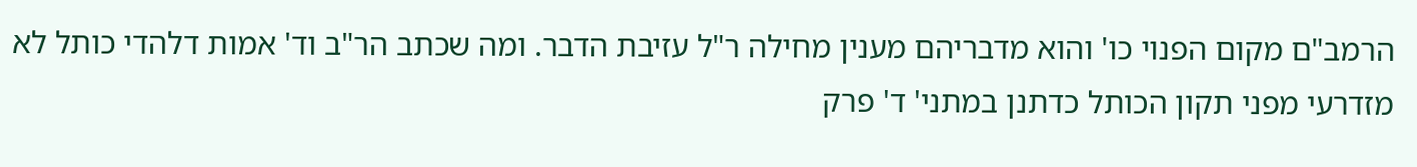הרמב"ם מקום הפנוי כו' והוא מדבריהם מענין מחילה ר"ל עזיבת הדבר. ומה שכתב הר"ב וד' אמות דלהדי כותל לא מזדרעי מפני תקון הכותל כדתנן במתני' ד' פרק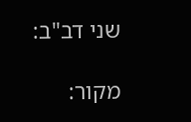שני דב"ב:

מקור: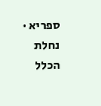ספריא · נחלת הכלל